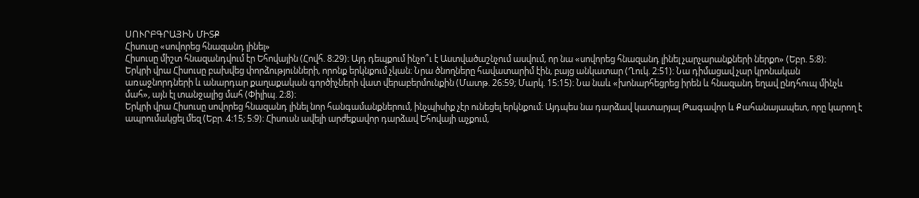ՍՈՒՐԲԳՐԱՅԻՆ ՄԻՏՔ
Հիսուսը «սովորեց հնազանդ լինել»
Հիսուսը միշտ հնազանդվում էր Եհովային (Հովհ. 8։29)։ Այդ դեպքում ինչո՞ւ է Աստվածաշնչում ասվում, որ նա «սովորեց հնազանդ լինել չարչարանքների ներքո» (Եբր. 5։8)։
Երկրի վրա Հիսուսը բախվեց փորձությունների, որոնք երկնքում չկան։ Նրա ծնողները հավատարիմ էին, բայց անկատար (Ղուկ. 2։51)։ Նա դիմացավ չար կրոնական առաջնորդների և անարդար քաղաքական գործիչների վատ վերաբերմունքին (Մատթ. 26։59; Մարկ. 15։15)։ Նա նաև «խոնարհեցրեց իրեն և հնազանդ եղավ ընդհուպ մինչև մահ», այն էլ տանջալից մահ (Փիլիպ. 2։8)։
Երկրի վրա Հիսուսը սովորեց հնազանդ լինել նոր հանգամանքներում, ինչպիսիք չէր ունեցել երկնքում։ Այդպես նա դարձավ կատարյալ Թագավոր և Քահանայապետ, որը կարող է ապրումակցել մեզ (Եբր. 4։15; 5։9)։ Հիսուսն ավելի արժեքավոր դարձավ Եհովայի աչքում,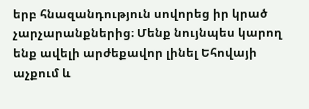երբ հնազանդություն սովորեց իր կրած չարչարանքներից։ Մենք նույնպես կարող ենք ավելի արժեքավոր լինել Եհովայի աչքում և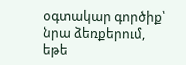օգտակար գործիք՝ նրա ձեռքերում, եթե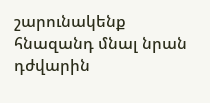շարունակենք հնազանդ մնալ նրան դժվարին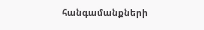հանգամանքների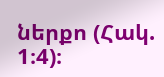ներքո (Հակ. 1։4)։